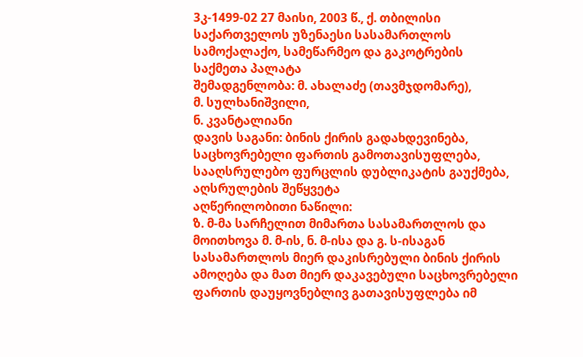3კ-1499-02 27 მაისი, 2003 წ., ქ. თბილისი
საქართველოს უზენაესი სასამართლოს სამოქალაქო, სამეწარმეო და გაკოტრების საქმეთა პალატა
შემადგენლობა: მ. ახალაძე (თავმჯდომარე),
მ. სულხანიშვილი,
ნ. კვანტალიანი
დავის საგანი: ბინის ქირის გადახდევინება, საცხოვრებელი ფართის გამოთავისუფლება, სააღსრულებო ფურცლის დუბლიკატის გაუქმება, აღსრულების შეწყვეტა
აღწერილობითი ნაწილი:
ზ. მ-მა სარჩელით მიმართა სასამართლოს და მოითხოვა მ. მ-ის, ნ. მ-ისა და გ. ს-ისაგან სასამართლოს მიერ დაკისრებული ბინის ქირის ამოღება და მათ მიერ დაკავებული საცხოვრებელი ფართის დაუყოვნებლივ გათავისუფლება იმ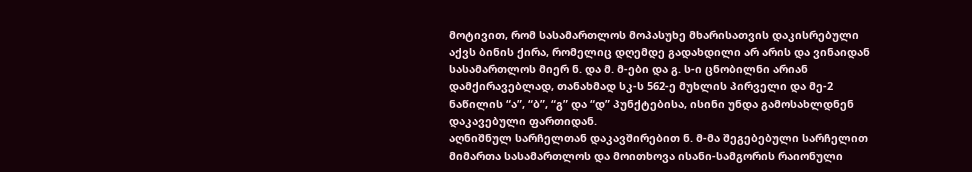მოტივით, რომ სასამართლოს მოპასუხე მხარისათვის დაკისრებული აქვს ბინის ქირა, რომელიც დღემდე გადახდილი არ არის და ვინაიდან სასამართლოს მიერ ნ. და მ. მ-ები და გ. ს-ი ცნობილნი არიან დამქირავებლად, თანახმად სკ-ს 562-ე მუხლის პირველი და მე-2 ნაწილის “ა”, “ბ”, “გ” და “დ” პუნქტებისა, ისინი უნდა გამოსახლდნენ დაკავებული ფართიდან.
აღნიშნულ სარჩელთან დაკავშირებით ნ. მ-მა შეგებებული სარჩელით მიმართა სასამართლოს და მოითხოვა ისანი-სამგორის რაიონული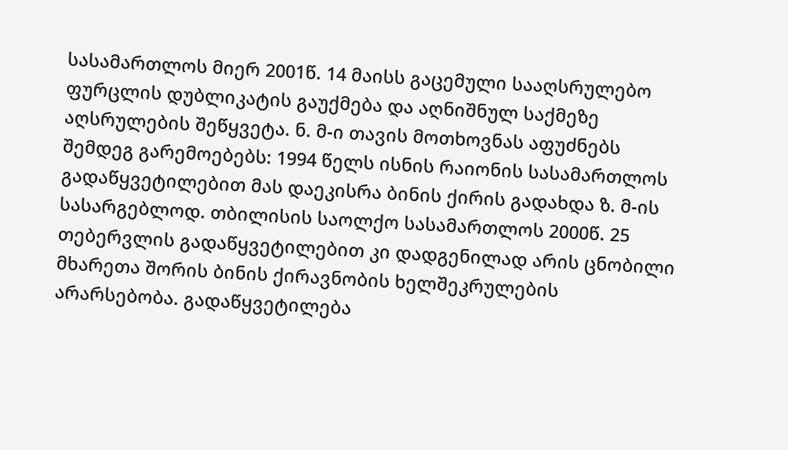სასამართლოს მიერ 2001წ. 14 მაისს გაცემული სააღსრულებო ფურცლის დუბლიკატის გაუქმება და აღნიშნულ საქმეზე აღსრულების შეწყვეტა. ნ. მ-ი თავის მოთხოვნას აფუძნებს შემდეგ გარემოებებს: 1994 წელს ისნის რაიონის სასამართლოს გადაწყვეტილებით მას დაეკისრა ბინის ქირის გადახდა ზ. მ-ის სასარგებლოდ. თბილისის საოლქო სასამართლოს 2000წ. 25 თებერვლის გადაწყვეტილებით კი დადგენილად არის ცნობილი მხარეთა შორის ბინის ქირავნობის ხელშეკრულების არარსებობა. გადაწყვეტილება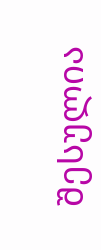შესულია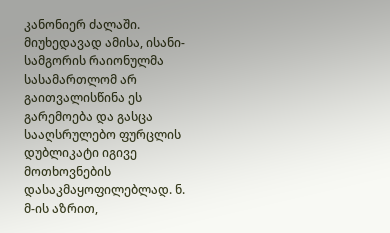კანონიერ ძალაში. მიუხედავად ამისა, ისანი-სამგორის რაიონულმა სასამართლომ არ გაითვალისწინა ეს გარემოება და გასცა სააღსრულებო ფურცლის დუბლიკატი იგივე მოთხოვნების დასაკმაყოფილებლად. ნ. მ-ის აზრით,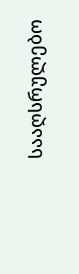სააღსრულებო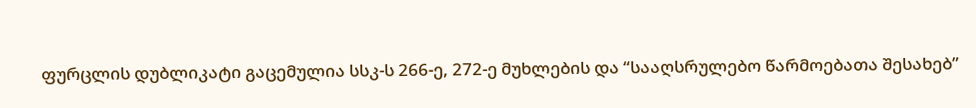ფურცლის დუბლიკატი გაცემულია სსკ-ს 266-ე, 272-ე მუხლების და “სააღსრულებო წარმოებათა შესახებ”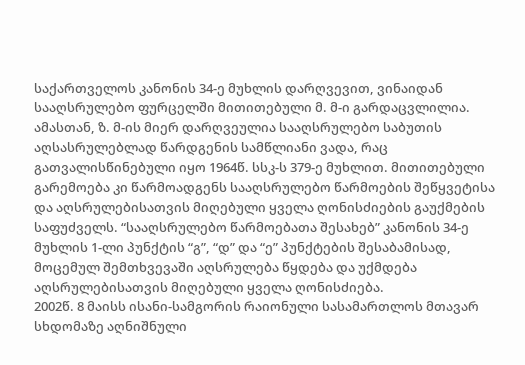საქართველოს კანონის 34-ე მუხლის დარღვევით, ვინაიდან სააღსრულებო ფურცელში მითითებული მ. მ-ი გარდაცვლილია. ამასთან, ზ. მ-ის მიერ დარღვეულია სააღსრულებო საბუთის აღსასრულებლად წარდგენის სამწლიანი ვადა, რაც გათვალისწინებული იყო 1964წ. სსკ-ს 379-ე მუხლით. მითითებული გარემოება კი წარმოადგენს სააღსრულებო წარმოების შეწყვეტისა და აღსრულებისათვის მიღებული ყველა ღონისძიების გაუქმების საფუძველს. “სააღსრულებო წარმოებათა შესახებ” კანონის 34-ე მუხლის 1-ლი პუნქტის “გ”, “დ” და “ე” პუნქტების შესაბამისად, მოცემულ შემთხვევაში აღსრულება წყდება და უქმდება აღსრულებისათვის მიღებული ყველა ღონისძიება.
2002წ. 8 მაისს ისანი-სამგორის რაიონული სასამართლოს მთავარ სხდომაზე აღნიშნული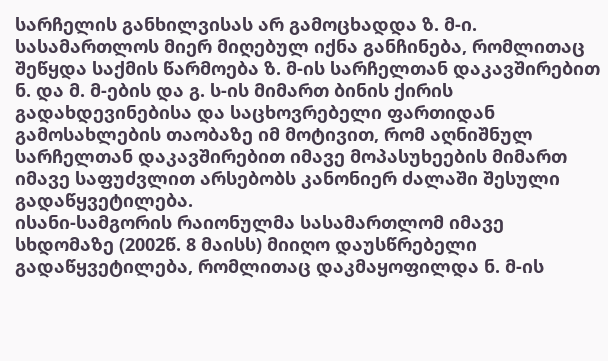სარჩელის განხილვისას არ გამოცხადდა ზ. მ-ი. სასამართლოს მიერ მიღებულ იქნა განჩინება, რომლითაც შეწყდა საქმის წარმოება ზ. მ-ის სარჩელთან დაკავშირებით ნ. და მ. მ-ების და გ. ს-ის მიმართ ბინის ქირის გადახდევინებისა და საცხოვრებელი ფართიდან გამოსახლების თაობაზე იმ მოტივით, რომ აღნიშნულ სარჩელთან დაკავშირებით იმავე მოპასუხეების მიმართ იმავე საფუძვლით არსებობს კანონიერ ძალაში შესული გადაწყვეტილება.
ისანი-სამგორის რაიონულმა სასამართლომ იმავე სხდომაზე (2002წ. 8 მაისს) მიიღო დაუსწრებელი გადაწყვეტილება, რომლითაც დაკმაყოფილდა ნ. მ-ის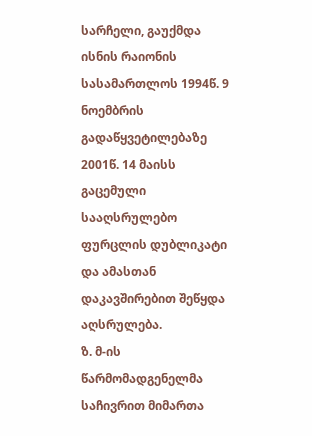სარჩელი, გაუქმდა ისნის რაიონის სასამართლოს 1994წ. 9 ნოემბრის გადაწყვეტილებაზე 2001წ. 14 მაისს გაცემული სააღსრულებო ფურცლის დუბლიკატი და ამასთან დაკავშირებით შეწყდა აღსრულება.
ზ. მ-ის წარმომადგენელმა საჩივრით მიმართა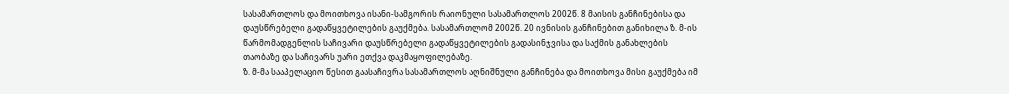სასამართლოს და მოითხოვა ისანი-სამგორის რაიონული სასამართლოს 2002წ. 8 მაისის განჩინებისა და დაუსწრებელი გადაწყვეტილების გაუქმება. სასამართლომ 2002წ. 20 ივნისის განჩინებით განიხილა ზ. მ-ის წარმომადგენლის საჩივარი დაუსწრებელი გადაწყვეტილების გადასინჯვისა და საქმის განახლების თაობაზე და საჩივარს უარი ეთქვა დაკმაყოფილებაზე.
ზ. მ-მა სააპელაციო წესით გაასაჩივრა სასამართლოს აღნიშნული განჩინება და მოითხოვა მისი გაუქმება იმ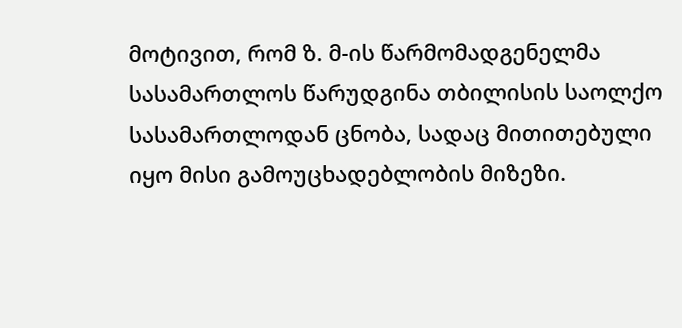მოტივით, რომ ზ. მ-ის წარმომადგენელმა სასამართლოს წარუდგინა თბილისის საოლქო სასამართლოდან ცნობა, სადაც მითითებული იყო მისი გამოუცხადებლობის მიზეზი.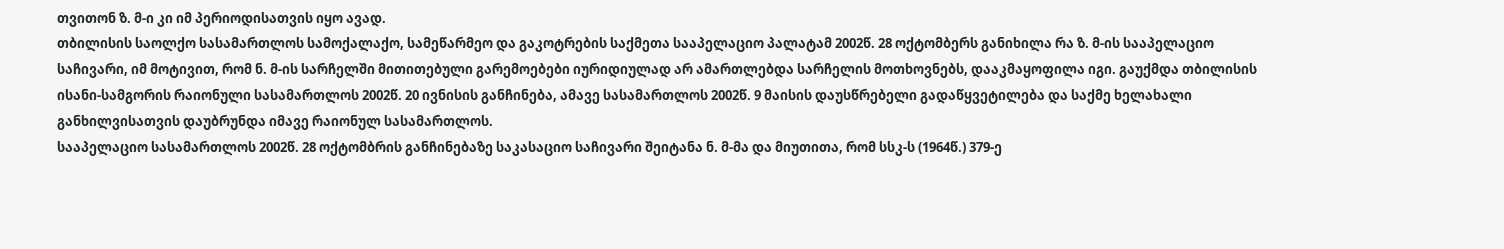თვითონ ზ. მ-ი კი იმ პერიოდისათვის იყო ავად.
თბილისის საოლქო სასამართლოს სამოქალაქო, სამეწარმეო და გაკოტრების საქმეთა სააპელაციო პალატამ 2002წ. 28 ოქტომბერს განიხილა რა ზ. მ-ის სააპელაციო საჩივარი, იმ მოტივით, რომ ნ. მ-ის სარჩელში მითითებული გარემოებები იურიდიულად არ ამართლებდა სარჩელის მოთხოვნებს, დააკმაყოფილა იგი. გაუქმდა თბილისის ისანი-სამგორის რაიონული სასამართლოს 2002წ. 20 ივნისის განჩინება, ამავე სასამართლოს 2002წ. 9 მაისის დაუსწრებელი გადაწყვეტილება და საქმე ხელახალი განხილვისათვის დაუბრუნდა იმავე რაიონულ სასამართლოს.
სააპელაციო სასამართლოს 2002წ. 28 ოქტომბრის განჩინებაზე საკასაციო საჩივარი შეიტანა ნ. მ-მა და მიუთითა, რომ სსკ-ს (1964წ.) 379-ე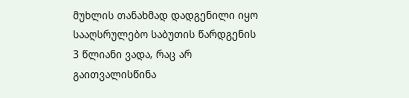მუხლის თანახმად დადგენილი იყო სააღსრულებო საბუთის წარდგენის 3 წლიანი ვადა, რაც არ გაითვალისწინა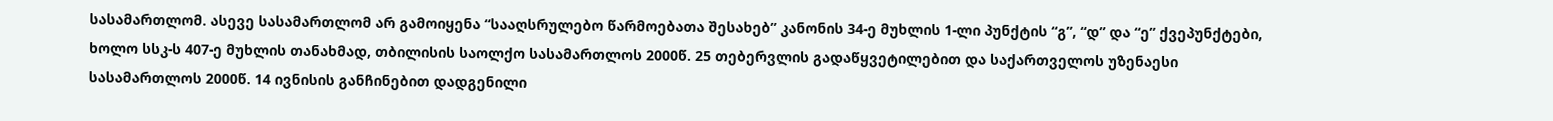სასამართლომ. ასევე სასამართლომ არ გამოიყენა “სააღსრულებო წარმოებათა შესახებ” კანონის 34-ე მუხლის 1-ლი პუნქტის “გ”, “დ” და “ე” ქვეპუნქტები, ხოლო სსკ-ს 407-ე მუხლის თანახმად, თბილისის საოლქო სასამართლოს 2000წ. 25 თებერვლის გადაწყვეტილებით და საქართველოს უზენაესი სასამართლოს 2000წ. 14 ივნისის განჩინებით დადგენილი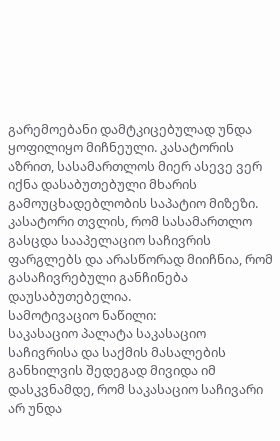გარემოებანი დამტკიცებულად უნდა ყოფილიყო მიჩნეული. კასატორის აზრით, სასამართლოს მიერ ასევე ვერ იქნა დასაბუთებული მხარის გამოუცხადებლობის საპატიო მიზეზი.
კასატორი თვლის, რომ სასამართლო გასცდა სააპელაციო საჩივრის ფარგლებს და არასწორად მიიჩნია, რომ გასაჩივრებული განჩინება დაუსაბუთებელია.
სამოტივაციო ნაწილი:
საკასაციო პალატა საკასაციო საჩივრისა და საქმის მასალების განხილვის შედეგად მივიდა იმ დასკვნამდე, რომ საკასაციო საჩივარი არ უნდა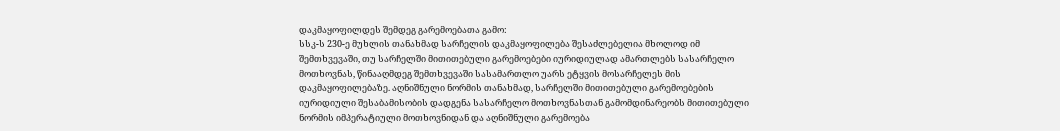დაკმაყოფილდეს შემდეგ გარემოებათა გამო:
სსკ-ს 230-ე მუხლის თანახმად სარჩელის დაკმაყოფილება შესაძლებელია მხოლოდ იმ შემთხვევაში, თუ სარჩელში მითითებული გარემოებები იურიდიულად ამართლებს სასარჩელო მოთხოვნას, წინააღმდეგ შემთხვევაში სასამართლო უარს ეტყვის მოსარჩელეს მის დაკმაყოფილებაზე. აღნიშნული ნორმის თანახმად, სარჩელში მითითებული გარემოებების იურიდიული შესაბამისობის დადგენა სასარჩელო მოთხოვნასთან გამომდინარეობს მითითებული ნორმის იმპერატიული მოთხოვნიდან და აღნიშნული გარემოება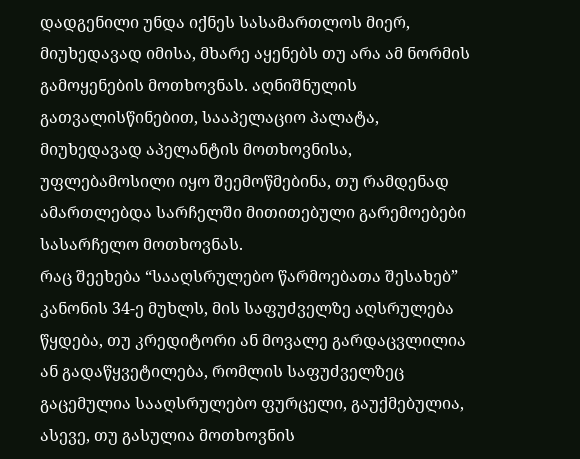დადგენილი უნდა იქნეს სასამართლოს მიერ, მიუხედავად იმისა, მხარე აყენებს თუ არა ამ ნორმის გამოყენების მოთხოვნას. აღნიშნულის გათვალისწინებით, სააპელაციო პალატა, მიუხედავად აპელანტის მოთხოვნისა, უფლებამოსილი იყო შეემოწმებინა, თუ რამდენად ამართლებდა სარჩელში მითითებული გარემოებები სასარჩელო მოთხოვნას.
რაც შეეხება “სააღსრულებო წარმოებათა შესახებ” კანონის 34-ე მუხლს, მის საფუძველზე აღსრულება წყდება, თუ კრედიტორი ან მოვალე გარდაცვლილია ან გადაწყვეტილება, რომლის საფუძველზეც გაცემულია სააღსრულებო ფურცელი, გაუქმებულია, ასევე, თუ გასულია მოთხოვნის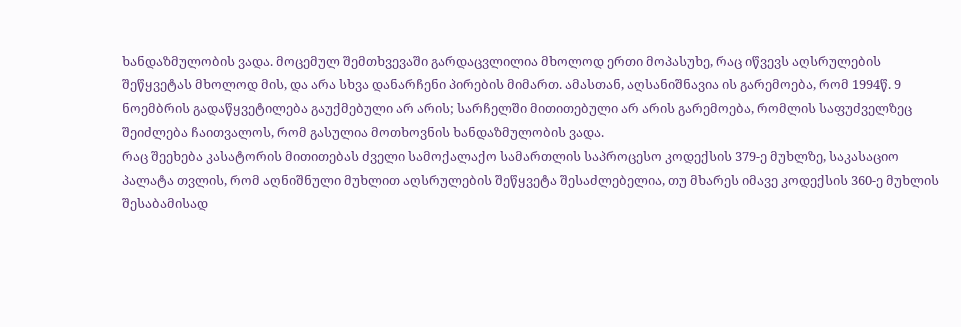ხანდაზმულობის ვადა. მოცემულ შემთხვევაში გარდაცვლილია მხოლოდ ერთი მოპასუხე, რაც იწვევს აღსრულების შეწყვეტას მხოლოდ მის, და არა სხვა დანარჩენი პირების მიმართ. ამასთან, აღსანიშნავია ის გარემოება, რომ 1994წ. 9 ნოემბრის გადაწყვეტილება გაუქმებული არ არის; სარჩელში მითითებული არ არის გარემოება, რომლის საფუძველზეც შეიძლება ჩაითვალოს, რომ გასულია მოთხოვნის ხანდაზმულობის ვადა.
რაც შეეხება კასატორის მითითებას ძველი სამოქალაქო სამართლის საპროცესო კოდექსის 379-ე მუხლზე, საკასაციო პალატა თვლის, რომ აღნიშნული მუხლით აღსრულების შეწყვეტა შესაძლებელია, თუ მხარეს იმავე კოდექსის 360-ე მუხლის შესაბამისად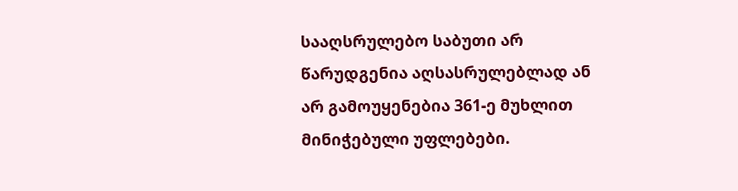სააღსრულებო საბუთი არ წარუდგენია აღსასრულებლად ან არ გამოუყენებია 361-ე მუხლით მინიჭებული უფლებები.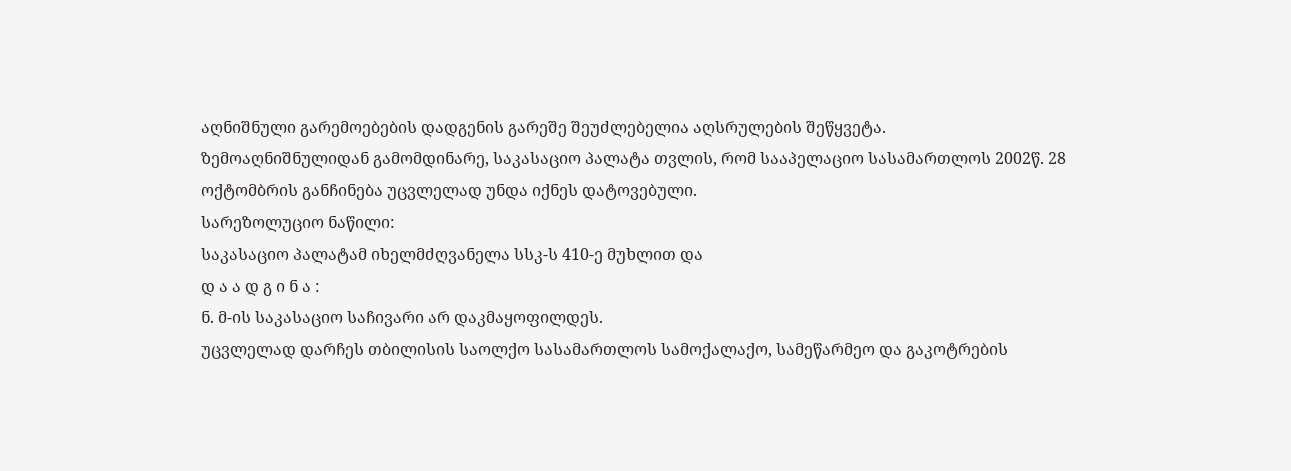აღნიშნული გარემოებების დადგენის გარეშე შეუძლებელია აღსრულების შეწყვეტა.
ზემოაღნიშნულიდან გამომდინარე, საკასაციო პალატა თვლის, რომ სააპელაციო სასამართლოს 2002წ. 28 ოქტომბრის განჩინება უცვლელად უნდა იქნეს დატოვებული.
სარეზოლუციო ნაწილი:
საკასაციო პალატამ იხელმძღვანელა სსკ-ს 410-ე მუხლით და
დ ა ა დ გ ი ნ ა :
ნ. მ-ის საკასაციო საჩივარი არ დაკმაყოფილდეს.
უცვლელად დარჩეს თბილისის საოლქო სასამართლოს სამოქალაქო, სამეწარმეო და გაკოტრების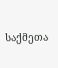საქმეთა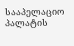სააპელაციო პალატის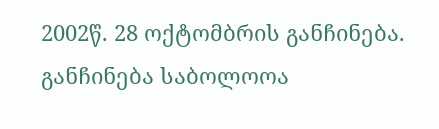2002წ. 28 ოქტომბრის განჩინება.
განჩინება საბოლოოა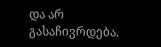და არ გასაჩივრდება.